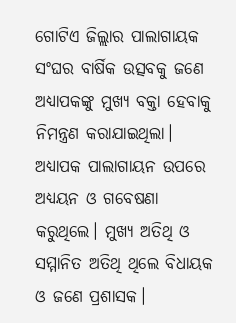ଗୋଟିଏ ଜିଲ୍ଲାର ପାଲାଗାୟକ ସଂଘର ବାର୍ଷିକ ଉତ୍ସବକୁ ଜଣେ ଅଧ୍ୟାପକଙ୍କୁ ମୁଖ୍ୟ ବକ୍ତା ହେବାକୁ ନିମନ୍ତ୍ରଣ କରାଯାଇଥିଲା। ଅଧ୍ୟାପକ ପାଲାଗାୟନ ଉପରେ ଅଧ୍ୟୟନ ଓ ଗବେଷଣା କରୁଥିଲେ। ମୁଖ୍ୟ ଅତିଥି ଓ ସମ୍ମାନିତ ଅତିଥି ଥିଲେ ବିଧାୟକ ଓ ଜଣେ ପ୍ରଶାସକ।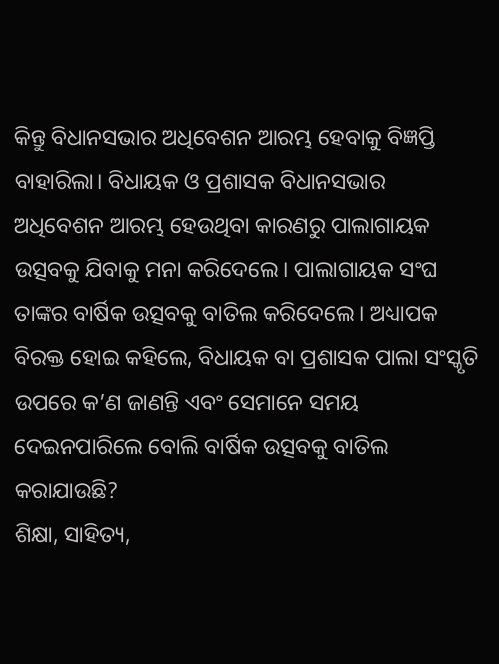କିନ୍ତୁ ବିଧାନସଭାର ଅଧିବେଶନ ଆରମ୍ଭ ହେବାକୁ ବିଜ୍ଞପ୍ତି ବାହାରିଲା। ବିଧାୟକ ଓ ପ୍ରଶାସକ ବିଧାନସଭାର ଅଧିବେଶନ ଆରମ୍ଭ ହେଉଥିବା କାରଣରୁ ପାଲାଗାୟକ ଉତ୍ସବକୁ ଯିବାକୁ ମନା କରିଦେଲେ। ପାଲାଗାୟକ ସଂଘ ତାଙ୍କର ବାର୍ଷିକ ଉତ୍ସବକୁ ବାତିଲ କରିଦେଲେ। ଅଧ୍ୟାପକ ବିରକ୍ତ ହୋଇ କହିଲେ, ବିଧାୟକ ବା ପ୍ରଶାସକ ପାଲା ସଂସ୍କୃତି ଉପରେ କ’ଣ ଜାଣନ୍ତି ଏବଂ ସେମାନେ ସମୟ ଦେଇନପାରିଲେ ବୋଲି ବାର୍ଷିକ ଉତ୍ସବକୁ ବାତିଲ କରାଯାଉଛି?
ଶିକ୍ଷା, ସାହିତ୍ୟ,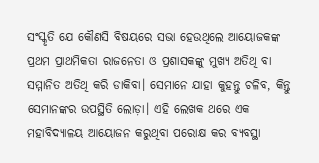ସଂସ୍କୃତି ଯେ କୌଣସି ବିଷୟରେ ସଭା ହେଉଥିଲେ ଆୟୋଜକଙ୍କ ପ୍ରଥମ ପ୍ରାଥମିକତା ରାଜନେତା ଓ ପ୍ରଶାସକଙ୍କୁ ମୁଖ୍ୟ ଅତିଥି ବା ସମ୍ମାନିତ ଅତିଥି କରି ଡାକିବା। ସେମାନେ ଯାହା କୁହନ୍ତୁ ଚଳିବ, କିନ୍ତୁ ସେମାନଙ୍କର ଉପସ୍ଥିତି ଲୋଡ଼ା। ଏହି ଲେଖକ ଥରେ ଏକ ମହାବିଦ୍ୟାଳୟ ଆୟୋଜନ କରୁଥିବା ପରୋକ୍ଷ କର ବ୍ୟବସ୍ଥା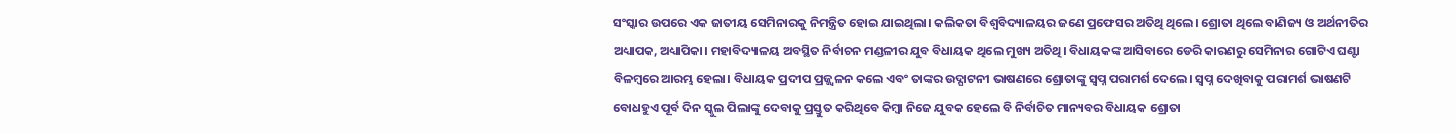ସଂସ୍କାର ଉପରେ ଏକ ଜାତୀୟ ସେମିନାରକୁ ନିମନ୍ତ୍ରିତ ହୋଇ ଯାଇଥିଲା। କଲିକତା ବିଶ୍ବବିଦ୍ୟାଳୟର ଜଣେ ପ୍ରଫେସର ଅତିଥି ଥିଲେ। ଶ୍ରୋତା ଥିଲେ ବାଣିଜ୍ୟ ଓ ଅର୍ଥନୀତିର ଅଧ୍ୟାପକ, ଅଧ୍ୟାପିକା। ମହାବିଦ୍ୟାଳୟ ଅବସ୍ଥିତ ନିର୍ବାଚନ ମଣ୍ଡଳୀର ଯୁବ ବିଧାୟକ ଥିଲେ ମୁଖ୍ୟ ଅତିଥି। ବିଧାୟକଙ୍କ ଆସିବାରେ ଡେରି କାରଣରୁ ସେମିନାର ଗୋଟିଏ ଘଣ୍ଟା ବିଳମ୍ବରେ ଆରମ୍ଭ ହେଲା। ବିଧାୟକ ପ୍ରଦୀପ ପ୍ରଜ୍ଜ୍ବଳନ କଲେ ଏବଂ ତାଙ୍କର ଉଦ୍ଘାଟନୀ ଭାଷଣରେ ଶ୍ରୋତାଙ୍କୁ ସ୍ବପ୍ନ ପରାମର୍ଶ ଦେଲେ। ସ୍ବପ୍ନ ଦେଖିବାକୁ ପରାମର୍ଶ ଭାଷଣଟି ବୋଧହୁଏ ପୂର୍ବ ଦିନ ସ୍କୁଲ ପିଲାଙ୍କୁ ଦେବାକୁ ପ୍ରସ୍ତୁତ କରିଥିବେ କିମ୍ବା ନିଜେ ଯୁବକ ହେଲେ ବି ନିର୍ବାଚିତ ମାନ୍ୟବର ବିଧାୟକ ଶ୍ରୋତା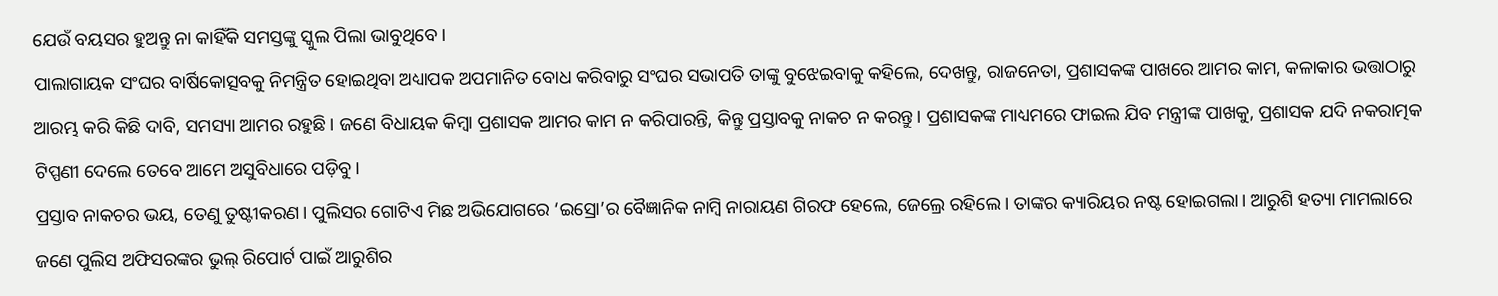ଯେଉଁ ବୟସର ହୁଅନ୍ତୁ ନା କାହିଁକି ସମସ୍ତଙ୍କୁ ସ୍କୁଲ ପିଲା ଭାବୁଥିବେ।
ପାଲାଗାୟକ ସଂଘର ବାର୍ଷିକୋତ୍ସବକୁ ନିମନ୍ତ୍ରିତ ହୋଇଥିବା ଅଧ୍ୟାପକ ଅପମାନିତ ବୋଧ କରିବାରୁ ସଂଘର ସଭାପତି ତାଙ୍କୁ ବୁଝେଇବାକୁ କହିଲେ, ଦେଖନ୍ତୁ, ରାଜନେତା, ପ୍ରଶାସକଙ୍କ ପାଖରେ ଆମର କାମ, କଳାକାର ଭତ୍ତାଠାରୁ ଆରମ୍ଭ କରି କିଛି ଦାବି, ସମସ୍ୟା ଆମର ରହୁଛି। ଜଣେ ବିଧାୟକ କିମ୍ବା ପ୍ରଶାସକ ଆମର କାମ ନ କରିପାରନ୍ତି, କିନ୍ତୁ ପ୍ରସ୍ତାବକୁ ନାକଚ ନ କରନ୍ତୁ। ପ୍ରଶାସକଙ୍କ ମାଧ୍ୟମରେ ଫାଇଲ ଯିବ ମନ୍ତ୍ରୀଙ୍କ ପାଖକୁ, ପ୍ରଶାସକ ଯଦି ନକରାତ୍ମକ ଟିପ୍ପଣୀ ଦେଲେ ତେବେ ଆମେ ଅସୁବିଧାରେ ପଡ଼ିବୁ।
ପ୍ରସ୍ତାବ ନାକଚର ଭୟ, ତେଣୁ ତୁଷ୍ଟୀକରଣ। ପୁଲିସର ଗୋଟିଏ ମିଛ ଅଭିଯୋଗରେ ‘ଇସ୍ରୋ’ର ବୈଜ୍ଞାନିକ ନାମ୍ବି ନାରାୟଣ ଗିରଫ ହେଲେ, ଜେଲ୍ରେ ରହିଲେ। ତାଙ୍କର କ୍ୟାରିୟର ନଷ୍ଟ ହୋଇଗଲା। ଆରୁଶି ହତ୍ୟା ମାମଲାରେ ଜଣେ ପୁଲିସ ଅଫିସରଙ୍କର ଭୁଲ୍ ରିପୋର୍ଟ ପାଇଁ ଆରୁଶିର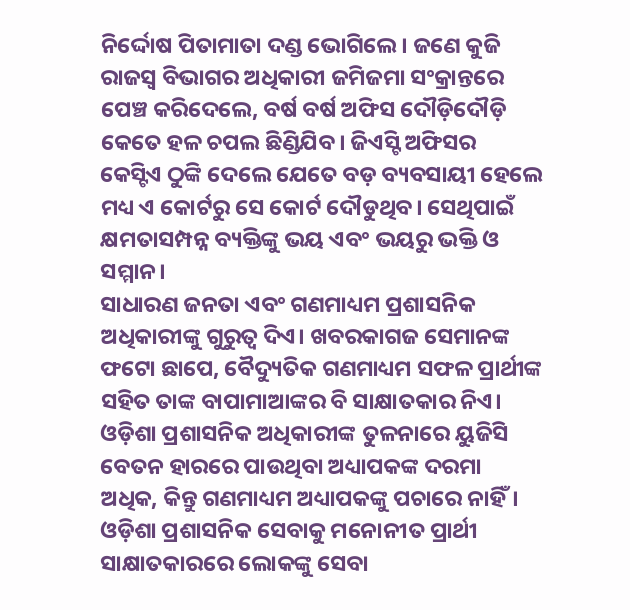ନିର୍ଦ୍ଦୋଷ ପିତାମାତା ଦଣ୍ଡ ଭୋଗିଲେ। ଜଣେ କୁଜି ରାଜସ୍ବ ବିଭାଗର ଅଧିକାରୀ ଜମିଜମା ସଂକ୍ରାନ୍ତରେ ପେଞ୍ଚ କରିଦେଲେ, ବର୍ଷ ବର୍ଷ ଅଫିସ ଦୌଡ଼ିଦୌଡ଼ି କେତେ ହଳ ଚପଲ ଛିଣ୍ଡିଯିବ। ଜିଏସ୍ଟି ଅଫିସର କେସ୍ଟିଏ ଠୁଙ୍କି ଦେଲେ ଯେତେ ବଡ଼ ବ୍ୟବସାୟୀ ହେଲେ ମଧ୍ୟ ଏ କୋର୍ଟରୁ ସେ କୋର୍ଟ ଦୌଡୁଥିବ। ସେଥିପାଇଁ କ୍ଷମତାସମ୍ପନ୍ନ ବ୍ୟକ୍ତିଙ୍କୁ ଭୟ ଏବଂ ଭୟରୁ ଭକ୍ତି ଓ ସମ୍ମାନ।
ସାଧାରଣ ଜନତା ଏବଂ ଗଣମାଧ୍ୟମ ପ୍ରଶାସନିକ ଅଧିକାରୀଙ୍କୁ ଗୁରୁତ୍ବ ଦିଏ। ଖବରକାଗଜ ସେମାନଙ୍କ ଫଟୋ ଛାପେ, ବୈଦ୍ୟୁତିକ ଗଣମାଧ୍ୟମ ସଫଳ ପ୍ରାର୍ଥୀଙ୍କ ସହିତ ତାଙ୍କ ବାପାମାଆଙ୍କର ବି ସାକ୍ଷାତକାର ନିଏ। ଓଡ଼ିଶା ପ୍ରଶାସନିକ ଅଧିକାରୀଙ୍କ ତୁଳନାରେ ୟୁଜିସି ବେତନ ହାରରେ ପାଉଥିବା ଅଧ୍ୟାପକଙ୍କ ଦରମା ଅଧିକ, କିନ୍ତୁ ଗଣମାଧ୍ୟମ ଅଧ୍ୟାପକଙ୍କୁ ପଚାରେ ନାହିଁ। ଓଡ଼ିଶା ପ୍ରଶାସନିକ ସେବାକୁ ମନୋନୀତ ପ୍ରାର୍ଥୀ ସାକ୍ଷାତକାରରେ ଲୋକଙ୍କୁ ସେବା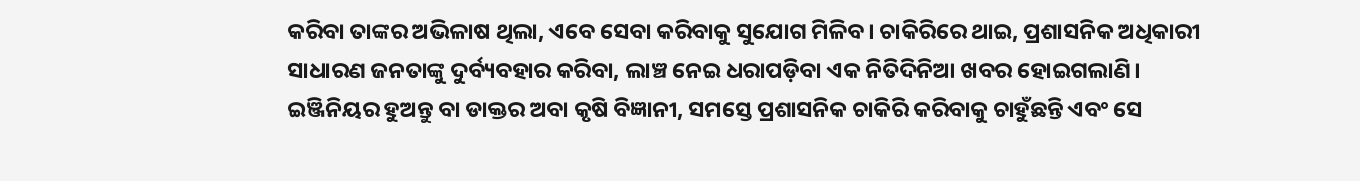କରିବା ତାଙ୍କର ଅଭିଳାଷ ଥିଲା, ଏବେ ସେବା କରିବାକୁ ସୁଯୋଗ ମିଳିବ। ଚାକିରିରେ ଥାଇ, ପ୍ରଶାସନିକ ଅଧିକାରୀ ସାଧାରଣ ଜନତାଙ୍କୁ ଦୁର୍ବ୍ୟବହାର କରିବା, ଲାଞ୍ଚ ନେଇ ଧରାପଡ଼ିବା ଏକ ନିତିଦିନିଆ ଖବର ହୋଇଗଲାଣି। ଇଞ୍ଜିନିୟର ହୁଅନ୍ତୁ ବା ଡାକ୍ତର ଅବା କୃଷି ବିଜ୍ଞାନୀ, ସମସ୍ତେ ପ୍ରଶାସନିକ ଚାକିରି କରିବାକୁ ଚାହୁଁଛନ୍ତି ଏବଂ ସେ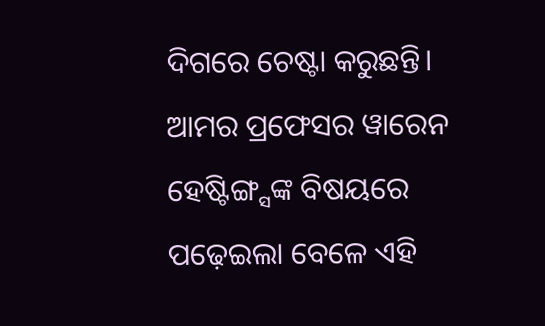ଦିଗରେ ଚେଷ୍ଟା କରୁଛନ୍ତି।
ଆମର ପ୍ରଫେସର ୱାରେନ ହେଷ୍ଟିଙ୍ଗ୍ସଙ୍କ ବିଷୟରେ ପଢ଼େଇଲା ବେଳେ ଏହି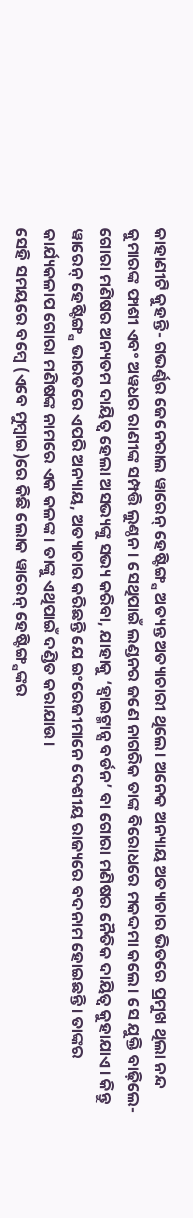କାହାଣୀଟି କୁହନ୍ତି- ଗଭର୍ଣ୍ଣର ଜେନେରାଲ ୱାରେନ୍ ହେଷ୍ଟିଙ୍ଗ୍ସ ଅତ୍ୟନ୍ତ ଅତ୍ୟାଚାରୀ ଥିଲେ। ଅନେକ ଅନ୍ୟାୟ ଅତ୍ୟାଚାର ଭିତରେ ପ୍ରମୁଖ ଥିଲା ନନ୍ଦ କୁମାରଙ୍କ ଫାଶୀ ଏବଂ ଅୱଧର ରାଣୀଙ୍କ ସମ୍ପତ୍ତି ଲୁଣ୍ଠନ। ସେଥିପାଇଁ ଲଣ୍ଡନର ଜଣେ ନାଗରିକ ତାଙ୍କ ବିରୋଧରେ ମକଦ୍ଦମା କଲେ। ସେ ଯୁକ୍ତି ବାଢ଼ିଲେ- ଗୋରା ମଣିଷର ଅନ୍ୟତମ ଦାୟିତ୍ବ ହେଲା ଅସଭ୍ୟଙ୍କୁ ସଭ୍ୟ କରିବା, ଯାହାକୁ ‘ହ୍ବାଇଟ୍ମାନ୍ସ ବର୍ଡନ’ ବା ଗୋରା ମଣିଷର ନୈତିକ ଦାୟିତ୍ବ କୁହାଯାଏ। କିନ୍ତୁ ୱାରେନ୍ ହେଷ୍ଟିଙ୍ଗ୍ସ ଭାରତରେ ଏପରି ଅନ୍ୟାୟ, ଅତ୍ୟାଚାର କରିଛନ୍ତି ଯେ ଇଂରେଜୀମାନେ ଦେଶୀୟ ରାଜ୍ୟରେ ବଦନାମ ହୋଇଛନ୍ତି। ତାଙ୍କର କାର୍ଯ୍ୟକଳାପ ଗୋରା ମଣିଷଙ୍କ ନାମରେ ଏକ କଳଙ୍କ। ତାଙ୍କୁ ଏଥିପାଇଁ ଦଣ୍ଡିତ କରାଯାଉ।
ସେହି ସମୟରେ ବମ୍ବେ (ଏବେ ମୁମ୍ବାଇ)ରେ କିଛି ଲୋକ ୱାରେନ୍ ହେଷ୍ଟିଙ୍ଗ୍ସଙ୍କର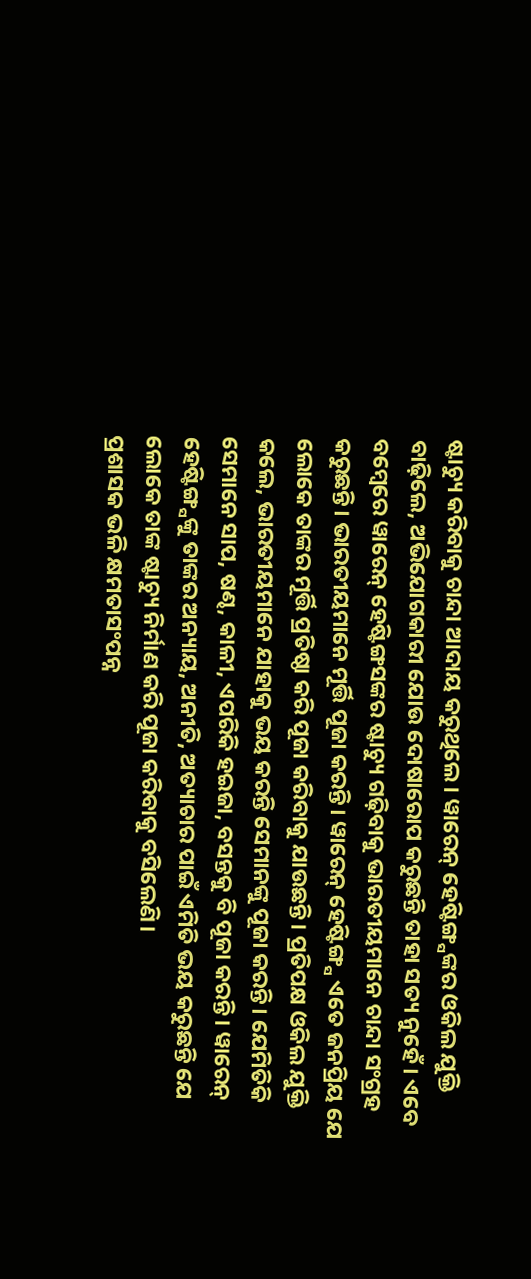ଷ୍ଟାଚ୍ୟୁ କରିବାକୁ ଚାନ୍ଦା ଆଦାୟ କରୁଥିଲେ। ୱାରେନ୍ ହେଷ୍ଟିଙ୍ଗ୍ସଙ୍କର ଓକିଲ ଯୁକ୍ତି ବାଢ଼ିଲେ, ଅଭିଯୋଗକାରୀ ଯୋଉ ଦୋଷାରୋପ କରୁଛନ୍ତି ତାହା ସତ୍ୟ ନୁହେଁ। ଏବେ ବମ୍ବେରେ ୱାରେନ୍ ହେଷ୍ଟିଙ୍ଗସଙ୍କର ଷ୍ଟାଚ୍ୟୁ ଗଢ଼ିବାକୁ ଭାରତୀୟମାନେ ଚାନ୍ଦା ସଂଗ୍ରହ କରୁଛନ୍ତି। ଭାରତୀୟମାନେ ମୂର୍ତ୍ତି ପୂଜା କରନ୍ତି। ୱାରେନ୍ ହେଷ୍ଟିଙ୍ଗ୍ସ ଏତେ ଜନପ୍ରିୟ ଯେ ଲୋକେ ତାଙ୍କର ମୂର୍ତ୍ତି ପ୍ରତିଷ୍ଠା କରି ପୂଜା କରିବାକୁ ଯାଉଛନ୍ତି। ପ୍ରତିପକ୍ଷ ଓକିଲ ଯୁକ୍ତି କଲେ, ଭାରତୀୟମାନେ ଯାହାକୁ ଭୟ କରନ୍ତି ସେମାନଙ୍କୁ ପୂଜା କରନ୍ତି। ଯେମିତିକି ସେମାନେ ସାପ, ଷଣ୍ଢ, କାଳୀ, ଏପରିକି ହଇଜା, ବସନ୍ତକୁ ବି ପୂଜା କରନ୍ତି। ୱାରେନ୍ ହେଷ୍ଟିଙ୍ଗ୍ସଙ୍କୁ ତାଙ୍କର ଅନ୍ୟାୟ, ଅନୀତି, ଅତ୍ୟାଚାର ପାଇଁ ଏମିତି ଭୟ କରୁଛନ୍ତି ଯେ ଲୋକେ ତାଙ୍କ ଷ୍ଟାଚ୍ୟୁ ନିର୍ମାଣ କରି ପୂଜା କରିବାକୁ ବସିଲେଣି।
ପ୍ରଶାସକ ଭଳି କ୍ଷମତାସଂପନ୍ନ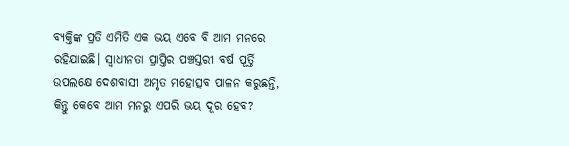ବ୍ୟକ୍ତିଙ୍କ ପ୍ରତି ଏମିତି ଏକ ଭୟ ଏବେ ବି ଆମ ମନରେ ରହିଯାଇଛି। ସ୍ବାଧୀନତା ପ୍ରାପ୍ତିର ପଞ୍ଚସ୍ତରୀ ବର୍ଷ ପୂର୍ତ୍ତି ଉପଲକ୍ଷେ ଦେଶବାସୀ ଅମୃତ ମହୋତ୍ସବ ପାଳନ କରୁଛନ୍ତି, କିନ୍ତୁ କେବେ ଆମ ମନରୁ ଏପରି ଭୟ ଦୂର ହେବ?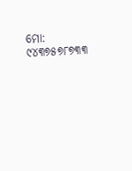ମୋ: ୯୪୩୭୫୭୮୭୩୩